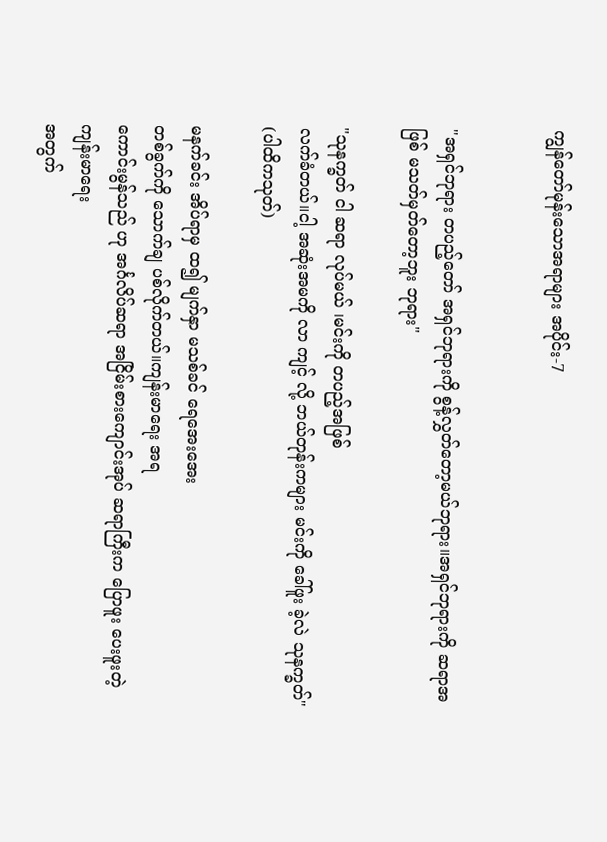ကျွန်တော်မုန်းသောအရာများ အပိုင်း-7


"အရှင်ဘုရား တပည့်တော် အရှင်ဘုရားကို စွန့်လွှတ်တော့မယ်ဘုရား။အရှင်ဘုရားကို ဆရာအဖြစ် မသတ်မှတ်တော့ဘူး ဘုရား"

"သုနက္ခတ် ငါ ဆရာ လုပ်မယ် ၊မင်းကို တပည့်အဖြစ်
လက်ခံတယ်။ငါ့ အဆုံးအမကို လာ ကျင့် လို့ ဘယ်တုန်းကများ မင်းကို ခေါ်ဖူး ခဲ့လဲ သုနက္ခတ်" (ပါထိကသုတ်)

မနက်ခင်း အိပ်ရာမှ ထ၍ မျက်နှာ မသစ်ခင် ရေအေးအေး
တစ်ခွက်ကို သောက်ချ ပစ်လိုက်တယ်။ကျန်းမာရေး အရ
ကောင်းမွန်သည် ဟု အင်္ဂလိပ်ဆရာ အငြိမ်းစားကျောင်းအုပ် ဆရာကြီးက ပြောဖူး ပေးဖူးတဲ့ ကျန်းမာရေး
အတွက်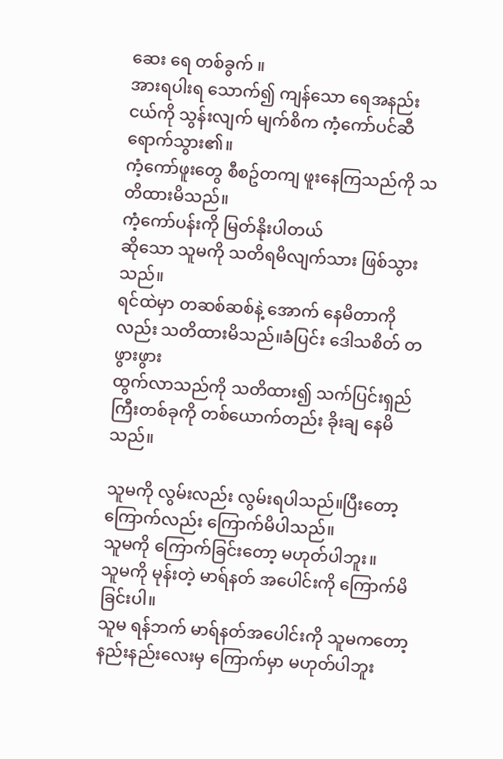ဆေး ရေ တစ်ခွက် ။
အားရပါးရ သောက်၍ ကျန်သော ရေအနည်းငယ်ကို သွန်းလျက် မျက်စိက ကံ့ကော်ပင်ဆီရောက်သွား၏။
ကံ့ကော်ဖူးတွေ စီစဥ်တကျ ဖူးနေကြသည်ကို သတိထားမိသည်။
ကံ့ကော်ပန်းကို မြတ်နိုးပါတယ်
ဆိုသော သူမကို သတိရမိလျက်သား ဖြစ်သွားသည်။
ရင်ထဲမှာ တဆစ်ဆစ်နဲ့ အောက် နေမိတာကိုလည်း သတိထားမိသည်။ခံပြင်း ဒေါသစိတ် တဖွားဖွား
ထွက်လာသည်ကို သတိထား၍ သက်ပြင်းရှည်ကြီးတစ်ခုကို တစ်ယောက်တည်း ခိုးချ နေမိသည်။

သူမကို လွမ်းလည်း လွမ်းရပါသည်။ပြီးတော့ ကြောက်လည်း ကြောက်မိပါသည်။
သူမကို ကြောက်ခြင်းတော့ မဟုတ်ပါဘူး။
သူမကို မုန်းတဲ့ မာရ်နတ် အပေါင်းကို ကြောက်မိခြင်းပါ။
သူမ ရန်ဘက် မာရ်နတ်အပေါင်းကို သူမကတော့ နည်းနည်းလေးမှ ကြောက်မှာ မဟုတ်ပါဘူး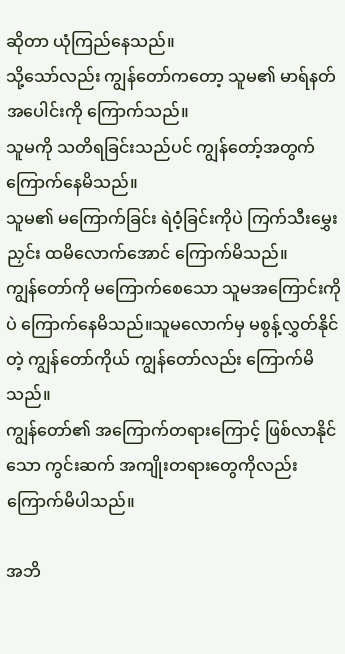ဆိုတာ ယုံကြည်နေသည်။
သို့သော်လည်း ကျွန်တော်ကတော့ သူမ၏ မာရ်နတ် အပေါင်းကို ကြောက်သည်။
သူမကို သတိရခြင်းသည်ပင် ကျွန်တော့်အတွက် ကြောက်နေမိသည်။
သူမ၏ မကြောက်ခြင်း ရဲဝံ့ခြင်းကိုပဲ ကြက်သီးမွှေးညှင်း ထမိလောက်အောင် ကြောက်မိသည်။
ကျွန်တော်ကို မကြောက်စေသော သူမအကြောင်းကိုပဲ ကြောက်နေမိသည်။သူမလောက်မှ မစွန့်လွှတ်နိုင်တဲ့ ကျွန်တော်ကိုယ် ကျွန်တော်လည်း ကြောက်မိသည်။
ကျွန်တော်၏ အကြောက်တရားကြောင့် ဖြစ်လာနိုင်သော ကွင်းဆက် အကျိုးတရားတွေကိုလည်း ကြောက်မိပါသည်။

အဘိ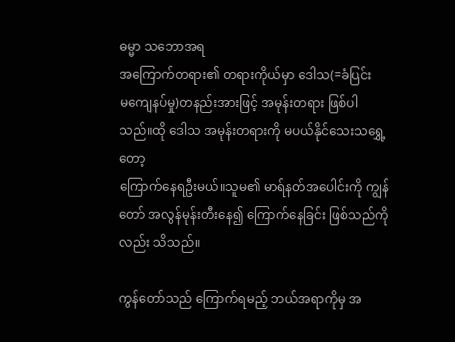ဓမ္မာ သဘောအရ
အကြောက်တရား၏ တရားကိုယ်မှာ ဒေါသ(=ခံပြင်း
မကျေနပ်မှု)တနည်းအားဖြင့် အမုန်းတရား ဖြစ်ပါသည်။ထို ဒေါသ အမုန်းတရားကို မပယ်နိုင်သေးသရွှေ့တော့
ကြောက်နေရဦးမယ်။သူမ၏ မာရ်နတ်အပေါင်းကို ကျွန်တော် အလွန်မုန်းတီးနေ၍ ကြောက်နေခြင်း ဖြစ်သည်ကိုလည်း သိသည်။

ကွန်တော်သည် ကြောက်ရမည့် ဘယ်အရာကိုမှ အ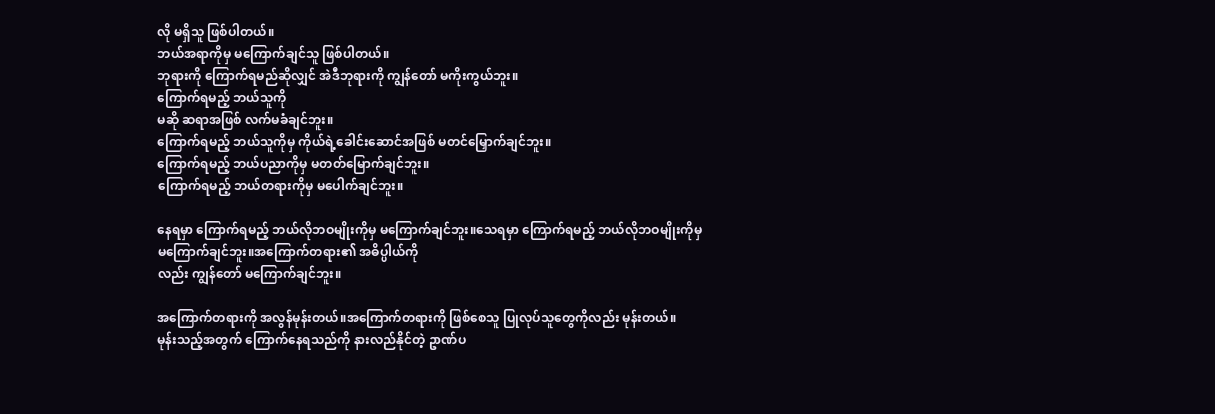လို မရှိသူ ဖြစ်ပါတယ်။
ဘယ်အရာကိုမှ မကြောက်ချင်သူ ဖြစ်ပါတယ်။
ဘုရားကို ကြောက်ရမည်ဆိုလျှင် အဲဒီဘုရားကို ကျွန်တော် မကိုးကွယ်ဘူး။
ကြောက်ရမည့် ဘယ်သူကို
မဆို ဆရာအဖြစ် လက်မခံချင်ဘူး။
ကြောက်ရမည့် ဘယ်သူကိုမှ ကိုယ်ရဲ့ခေါင်းဆောင်အဖြစ် မတင်မြှောက်ချင်ဘူး။
ကြောက်ရမည့် ဘယ်ပညာကိုမှ မတတ်မြောက်ချင်ဘူး။
ကြောက်ရမည့် ဘယ်တရားကိုမှ မပေါက်ချင်ဘူး။

နေရမှာ ကြောက်ရမည့် ဘယ်လိုဘဝမျိုးကိုမှ မကြောက်ချင်ဘူး။သေရမှာ ကြောက်ရမည့် ဘယ်လိုဘဝမျိုးကိုမှ
မကြောက်ချင်ဘူး။အကြောက်တရား၏ အဓိပ္ပါယ်ကို
လည်း ကျွန်တော် မကြောက်ချင်ဘူး။

အကြောက်တရားကို အလွန်မုန်းတယ်။အကြောက်တရားကို ဖြစ်စေသူ ပြုလုပ်သူတွေကိုလည်း မုန်းတယ်။
မုန်းသည့်အတွက် ကြောက်နေရသည်ကို နားလည်နိုင်တဲ့ ဥာဏ်ပ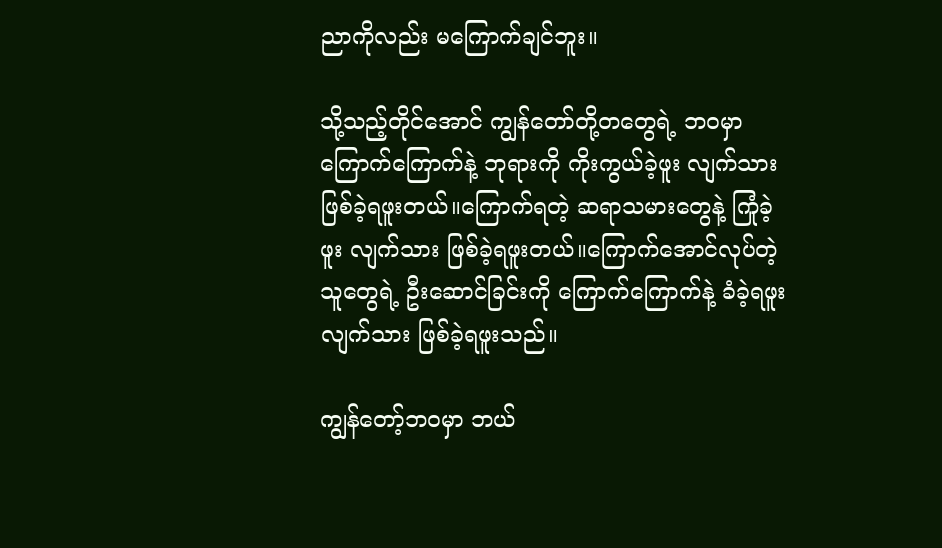ညာကိုလည်း မကြောက်ချင်ဘူး။

သို့သည့်တိုင်အောင် ကျွန်တော်တို့တတွေရဲ့ ဘဝမှာ
ကြောက်ကြောက်နဲ့ ဘုရားကို ကိုးကွယ်ခဲ့ဖူး လျက်သား
ဖြစ်ခဲ့ရဖူးတယ်။ကြောက်ရတဲ့ ဆရာသမားတွေနဲ့ ကြုံခဲ့
ဖူး လျက်သား ဖြစ်ခဲ့ရဖူးတယ်။ကြောက်အောင်လုပ်တဲ့
သူတွေရဲ့ ဦးဆောင်ခြင်းကို ကြောက်ကြောက်နဲ့ ခံခဲ့ရဖူး
လျက်သား ဖြစ်ခဲ့ရဖူးသည်။

ကျွန်တော့်ဘဝမှာ ဘယ်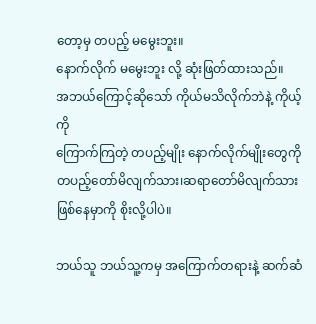တော့မှ တပည့် မမွေးဘူး။
နောက်လိုက် မမွေးဘူး လို့ ဆုံးဖြတ်ထားသည်။
အဘယ်ကြောင့်ဆိုသော် ကိုယ်မသိလိုက်ဘဲနဲ့ ကိုယ့်ကို
ကြောက်ကြတဲ့ တပည့်မျိုး နောက်လိုက်မျိုးတွေကို
တပည့်တော်မိလျက်သား၊ဆရာတော်မိလျက်သား ဖြစ်နေမှာကို စိုးလို့ပါပဲ။

ဘယ်သူ ဘယ်သူ့ကမှ အကြောက်တရားနဲ့ ဆက်ဆံ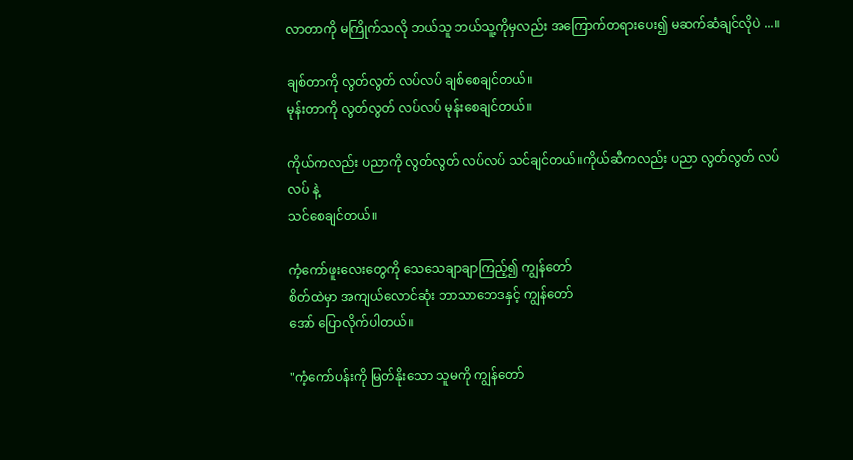လာတာကို မကြိုက်သလို ဘယ်သူ ဘယ်သူ့ကိုမှလည်း အကြောက်တရားပေး၍ မဆက်ဆံချင်လိုပဲ ...။

ချစ်တာကို လွတ်လွတ် လပ်လပ် ချစ်စေချင်တယ်။
မုန်းတာကို လွတ်လွတ် လပ်လပ် မုန်းစေချင်တယ်။

ကိုယ်ကလည်း ပညာကို လွတ်လွတ် လပ်လပ် သင်ချင်တယ်။ကိုယ်ဆီကလည်း ပညာ လွတ်လွတ် လပ်လပ် နဲ့
သင်စေချင်တယ်။

ကံ့ကော်ဖူးလေးတွေကို သေသေချာချာကြည့်၍ ကျွန်တော်
စိတ်ထဲမှာ အကျယ်လောင်ဆုံး ဘာသာဘေဒနှင့် ကျွန်တော်
အော် ပြောလိုက်ပါတယ်။

"ကံ့ကော်ပန်းကို မြတ်နိုးသော သူမကို ကျွန်တော်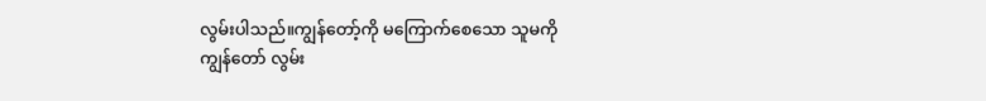လွမ်းပါသည်။ကျွန်တော့်ကို မကြောက်စေသော သူမကို
ကျွန်တော် လွမ်း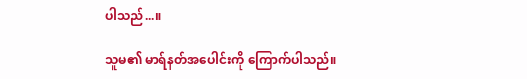ပါသည်...။

သူမ၏ မာရ်နတ်အပေါင်းကို ကြောက်ပါသည်။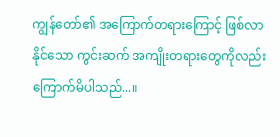ကျွန်တော်၏ အကြောက်တရားကြောင့် ဖြစ်လာနိုင်သော ကွင်းဆက် အကျိုးတရားတွေကိုလည်း ကြောက်မိပါသည်...။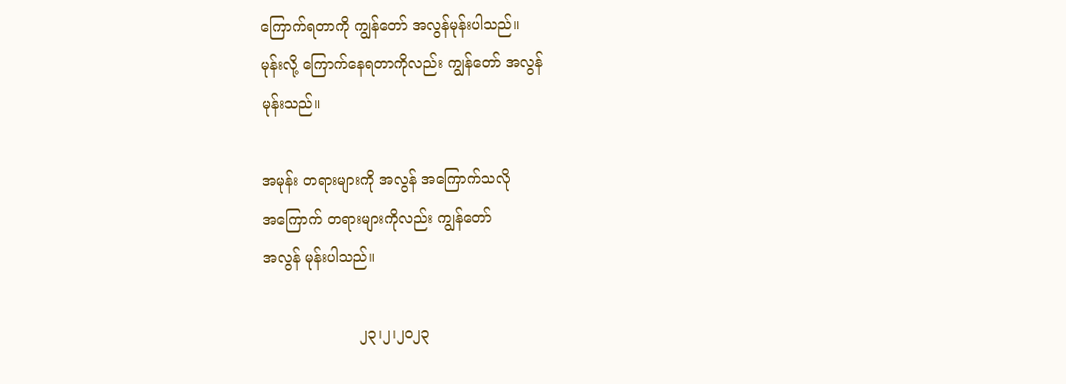ကြောက်ရတာကို ကျွန်တော် အလွန်မုန်းပါသည်။
မုန်းလို့ ကြောက်နေရတာကိုလည်း ကျွန်တော် အလွန်
မုန်းသည်။

အမုန်း တရားများကို အလွန် အကြောက်သလို
အကြောက် တရားများကိုလည်း ကျွန်တော်
အလွန် မုန်းပါသည်။

                     ၂၃၊၂၊၂၀၂၃